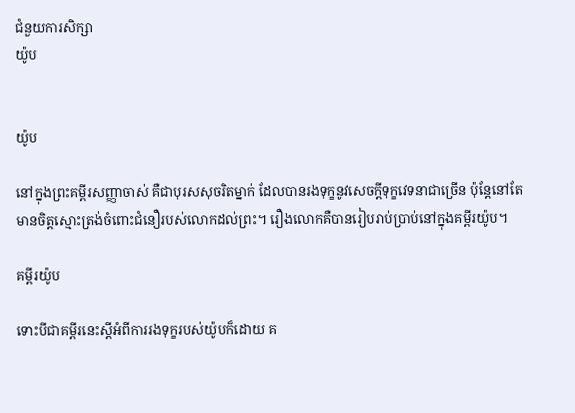ជំនួយការសិក្សា
យ៉ូប


យ៉ូប

នៅក្នុងព្រះគម្ពីរសញ្ញាចាស់ គឺជាបុរសសុចរិតម្នាក់ ដែលបានរងទុក្ខនូវសេចក្ដីទុក្ខវេទនាជាច្រើន ប៉ុន្តែនៅតែមានចិត្តស្មោះត្រង់ចំពោះជំនឿរបស់លោកដល់ព្រះ។ រឿងលោកគឺបានរៀបរាប់ប្រាប់នៅក្នុងគម្ពីរយ៉ូប។

គម្ពីរយ៉ូប

ទោះបីជាគម្ពីរនេះស្ដីអំពីការរងទុក្ខរបស់យ៉ូបក៏ដោយ គ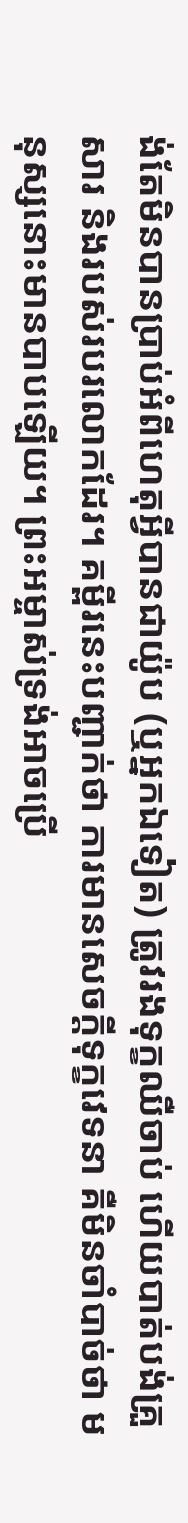ង់តែមិនបានប្រាប់អំពីហេតុអ្វីបានជាយ៉ូប (ឬអ្នកឯទៀត) ត្រូវរងទុក្ខឈឺចាប់ ហើយបាត់បង់គ្រួសារ និងរបស់របរលោកដែរ។ គម្ពីរនេះបញ្ជាក់ថា ការមានសេចក្ដីទុក្ខវេទនា គឺមិនចាំបាច់ថា មនុស្សនោះមានបាបឡើយ។ ព្រះអម្ចាស់ទ្រង់អាចប្រើ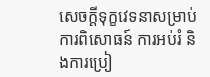សេចក្ដីទុក្ខវេទនាសម្រាប់ការពិសោធន៍ ការអប់រំ និងការប្រៀ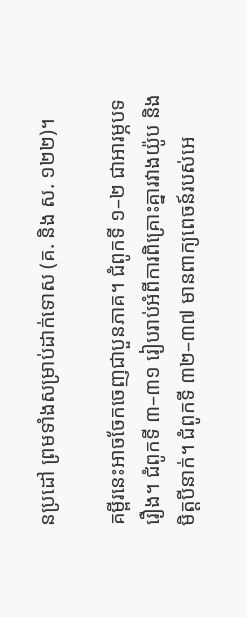នប្រដៅ ព្រមទាំងសម្រាប់ដាក់ទោស (គ. និង ស. ១២២)។

គម្ពីរនេះអាចចែកចេញជាបួនភាគ។ ជំពូកទី ១–២ ជាអារម្ភបទរឿង។ ជំពូកទី ៣–៣១ រៀបរាប់អំពីការពិគ្រោះគ្នារវាងយ៉ូប និងមិត្តបីនាក់។ ជំពូកទី ៣២–៣៧ មានពាក្យពេចន៍របស់អេ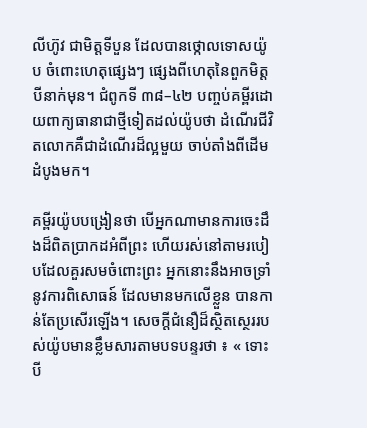លីហ៊ូវ ជាមិត្តទីបួន ដែលបានថ្កោលទោសយ៉ូប ចំពោះហេតុផ្សេងៗ ផ្សេងពីហេតុនៃពួកមិត្តបីនាក់មុន។ ជំពូកទី ៣៨–៤២ បញ្ចប់គម្ពីរដោយពាក្យធានាជាថ្មីទៀតដល់យ៉ូបថា ដំណើរជីវិតលោកគឺជាដំណើរដ៏ល្អមួយ ចាប់តាំងពីដើមដំបូងមក។

គម្ពីរយ៉ូបបង្រៀនថា បើអ្នកណាមានការចេះដឹងដ៏ពិតប្រាកដអំពីព្រះ ហើយរស់នៅតាមរបៀបដែលគួរសមចំពោះព្រះ អ្នកនោះនឹងអាចទ្រាំនូវការពិសោធន៍ ដែលមានមកលើខ្លួន បានកាន់តែប្រសើរឡើង។ សេចក្ដីជំនឿដ៏ស្ថិតស្ថេររបស់យ៉ូបមានខ្លឹមសារតាមបទបន្ទរថា ៖ « ទោះបី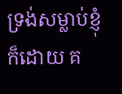ទ្រង់សម្លាប់ខ្ញុំក៏ដោយ គ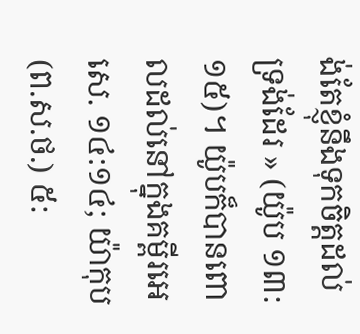ង់តែខ្ញុំនឹងទុកចិត្តដល់ទ្រង់ដែរ » (យ៉ូប ១៣:១៥)។ យ៉ូបក៏បានពោលដល់នៅក្នុងគម្ពីរអេសេ. ១៤:១៤; យ៉ាកុប (ព.ស.ថ.) ៥: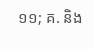១១; គ. និង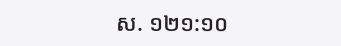ស. ១២១:១០